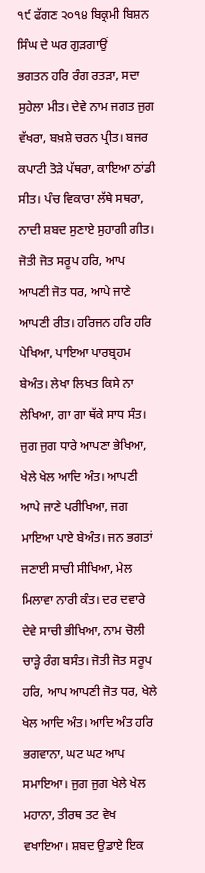੧੯ ਫੱਗਣ ੨੦੧੪ ਬਿਕ੍ਰਮੀ ਬਿਸ਼ਨ ਸਿੰਘ ਦੇ ਘਰ ਗੁੜਗਾਉਂ
ਭਗਤਨ ਹਰਿ ਰੰਗ ਰਤੜਾ, ਸਦਾ ਸੁਹੇਲਾ ਮੀਤ। ਦੇਵੇ ਨਾਮ ਜਗਤ ਜੁਗ ਵੱਖਰਾ, ਬਖ਼ਸ਼ੇ ਚਰਨ ਪ੍ਰੀਤ। ਬਜਰ ਕਪਾਟੀ ਤੋੜੇ ਪੱਥਰਾ, ਕਾਇਆ ਠਾਂਡੀ ਸੀਤ। ਪੰਚ ਵਿਕਾਰਾ ਲੱਥੇ ਸਥਰਾ, ਨਾਦੀ ਸ਼ਬਦ ਸੁਣਾਏ ਸੁਹਾਗੀ ਗੀਤ। ਜੋਤੀ ਜੋਤ ਸਰੂਪ ਹਰਿ, ਆਪ ਆਪਣੀ ਜੋਤ ਧਰ, ਆਪੇ ਜਾਣੇ ਆਪਣੀ ਰੀਤ। ਹਰਿਜਨ ਹਰਿ ਹਰਿ ਪੇਖਿਆ, ਪਾਇਆ ਪਾਰਬ੍ਰਹਮ ਬੇਅੰਤ। ਲੇਖਾ ਲਿਖਤ ਕਿਸੇ ਨਾ ਲੇਖਿਆ, ਗਾ ਗਾ ਥੱਕੇ ਸਾਧ ਸੰਤ। ਜੁਗ ਜੁਗ ਧਾਰੇ ਆਪਣਾ ਭੇਖਿਆ, ਖੇਲੇ ਖੇਲ ਆਦਿ ਅੰਤ। ਆਪਣੀ ਆਪੇ ਜਾਣੇ ਪਰੀਖਿਆ, ਜਗ ਮਾਇਆ ਪਾਏ ਬੇਅੰਤ। ਜਨ ਭਗਤਾਂ ਜਣਾਈ ਸਾਚੀ ਸੀਖਿਆ, ਮੇਲ ਮਿਲਾਵਾ ਨਾਰੀ ਕੰਤ। ਦਰ ਦਵਾਰੇ ਦੇਵੇ ਸਾਚੀ ਭੀਖਿਆ, ਨਾਮ ਚੋਲੀ ਚਾੜ੍ਹੇ ਰੰਗ ਬਸੰਤ। ਜੋਤੀ ਜੋਤ ਸਰੂਪ ਹਰਿ, ਆਪ ਆਪਣੀ ਜੋਤ ਧਰ, ਖੇਲੇ ਖੇਲ ਆਦਿ ਅੰਤ। ਆਦਿ ਅੰਤ ਹਰਿ ਭਗਵਾਨਾ, ਘਟ ਘਟ ਆਪ ਸਮਾਇਆ। ਜੁਗ ਜੁਗ ਖੇਲੇ ਖੇਲ ਮਹਾਨਾ, ਤੀਰਥ ਤਟ ਵੇਖ ਵਖਾਇਆ। ਸ਼ਬਦ ਉਡਾਏ ਇਕ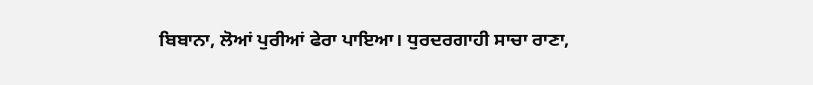ਬਿਬਾਨਾ, ਲੋਆਂ ਪੁਰੀਆਂ ਫੇਰਾ ਪਾਇਆ। ਧੁਰਦਰਗਾਹੀ ਸਾਚਾ ਰਾਣਾ,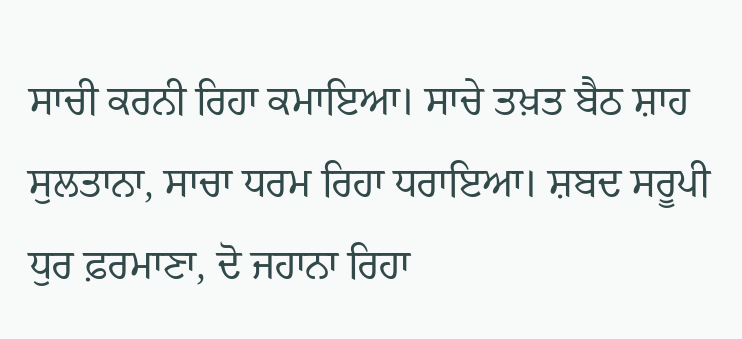ਸਾਚੀ ਕਰਨੀ ਰਿਹਾ ਕਮਾਇਆ। ਸਾਚੇ ਤਖ਼ਤ ਬੈਠ ਸ਼ਾਹ ਸੁਲਤਾਨਾ, ਸਾਚਾ ਧਰਮ ਰਿਹਾ ਧਰਾਇਆ। ਸ਼ਬਦ ਸਰੂਪੀ ਧੁਰ ਫ਼ਰਮਾਣਾ, ਦੋ ਜਹਾਨਾ ਰਿਹਾ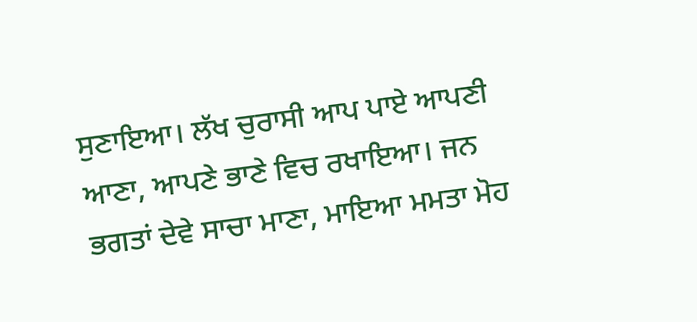ਸੁਣਾਇਆ। ਲੱਖ ਚੁਰਾਸੀ ਆਪ ਪਾਏ ਆਪਣੀ ਆਣਾ, ਆਪਣੇ ਭਾਣੇ ਵਿਚ ਰਖਾਇਆ। ਜਨ ਭਗਤਾਂ ਦੇਵੇ ਸਾਚਾ ਮਾਣਾ, ਮਾਇਆ ਮਮਤਾ ਮੋਹ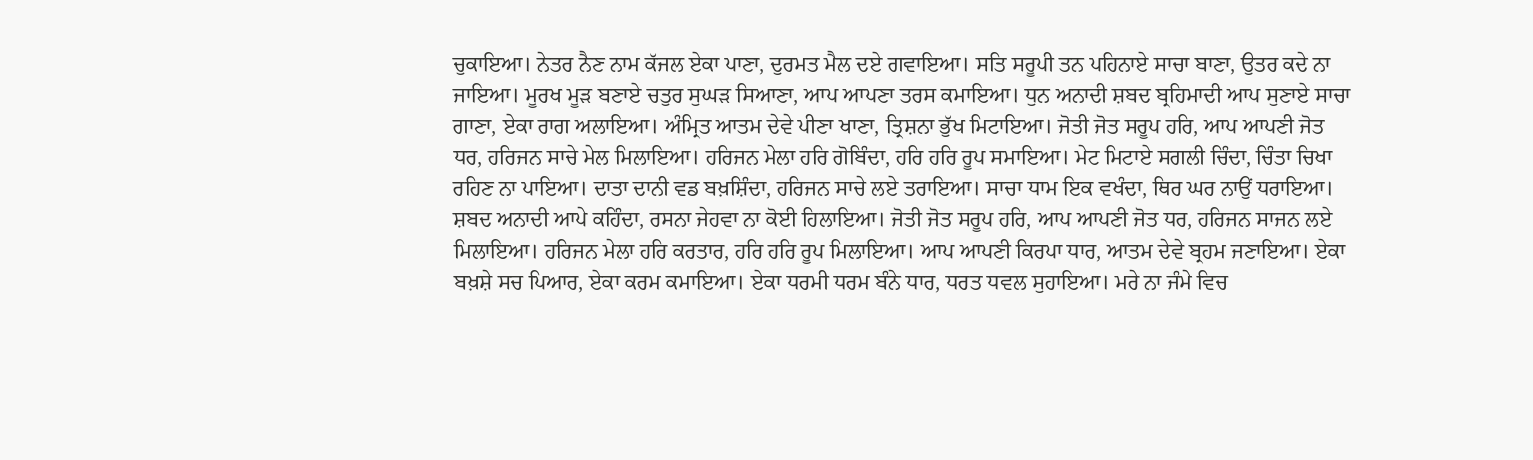ਚੁਕਾਇਆ। ਨੇਤਰ ਨੈਣ ਨਾਮ ਕੱਜਲ ਏਕਾ ਪਾਣਾ, ਦੁਰਮਤ ਮੈਲ ਦਏ ਗਵਾਇਆ। ਸਤਿ ਸਰੂਪੀ ਤਨ ਪਹਿਨਾਏ ਸਾਚਾ ਬਾਣਾ, ਉਤਰ ਕਦੇ ਨਾ ਜਾਇਆ। ਮੂਰਖ ਮੂੜ ਬਣਾਏ ਚਤੁਰ ਸੁਘੜ ਸਿਆਣਾ, ਆਪ ਆਪਣਾ ਤਰਸ ਕਮਾਇਆ। ਧੁਨ ਅਨਾਦੀ ਸ਼ਬਦ ਬ੍ਰਹਿਮਾਦੀ ਆਪ ਸੁਣਾਏ ਸਾਚਾ ਗਾਣਾ, ਏਕਾ ਰਾਗ ਅਲਾਇਆ। ਅੰਮ੍ਰਿਤ ਆਤਮ ਦੇਵੇ ਪੀਣਾ ਖਾਣਾ, ਤ੍ਰਿਸ਼ਨਾ ਭੁੱਖ ਮਿਟਾਇਆ। ਜੋਤੀ ਜੋਤ ਸਰੂਪ ਹਰਿ, ਆਪ ਆਪਣੀ ਜੋਤ ਧਰ, ਹਰਿਜਨ ਸਾਚੇ ਮੇਲ ਮਿਲਾਇਆ। ਹਰਿਜਨ ਮੇਲਾ ਹਰਿ ਗੋਬਿੰਦਾ, ਹਰਿ ਹਰਿ ਰੂਪ ਸਮਾਇਆ। ਮੇਟ ਮਿਟਾਏ ਸਗਲੀ ਚਿੰਦਾ, ਚਿੰਤਾ ਚਿਖਾ ਰਹਿਣ ਨਾ ਪਾਇਆ। ਦਾਤਾ ਦਾਨੀ ਵਡ ਬਖ਼ਸ਼ਿੰਦਾ, ਹਰਿਜਨ ਸਾਚੇ ਲਏ ਤਰਾਇਆ। ਸਾਚਾ ਧਾਮ ਇਕ ਵਖੰਦਾ, ਥਿਰ ਘਰ ਨਾਉਂ ਧਰਾਇਆ। ਸ਼ਬਦ ਅਨਾਦੀ ਆਪੇ ਕਹਿੰਦਾ, ਰਸਨਾ ਜੇਹਵਾ ਨਾ ਕੋਈ ਹਿਲਾਇਆ। ਜੋਤੀ ਜੋਤ ਸਰੂਪ ਹਰਿ, ਆਪ ਆਪਣੀ ਜੋਤ ਧਰ, ਹਰਿਜਨ ਸਾਜਨ ਲਏ ਮਿਲਾਇਆ। ਹਰਿਜਨ ਮੇਲਾ ਹਰਿ ਕਰਤਾਰ, ਹਰਿ ਹਰਿ ਰੂਪ ਮਿਲਾਇਆ। ਆਪ ਆਪਣੀ ਕਿਰਪਾ ਧਾਰ, ਆਤਮ ਦੇਵੇ ਬ੍ਰਹਮ ਜਣਾਇਆ। ਏਕਾ ਬਖ਼ਸ਼ੇ ਸਚ ਪਿਆਰ, ਏਕਾ ਕਰਮ ਕਮਾਇਆ। ਏਕਾ ਧਰਮੀ ਧਰਮ ਬੰਨੇ ਧਾਰ, ਧਰਤ ਧਵਲ ਸੁਹਾਇਆ। ਮਰੇ ਨਾ ਜੰਮੇ ਵਿਚ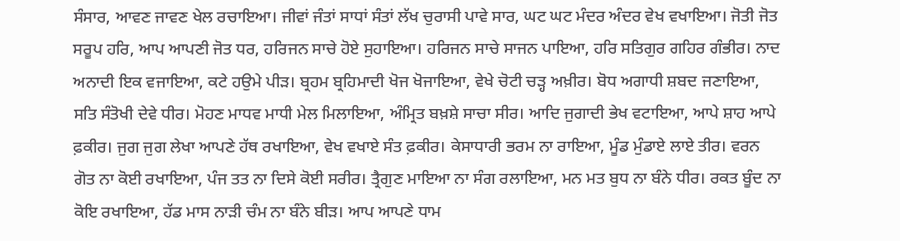ਸੰਸਾਰ, ਆਵਣ ਜਾਵਣ ਖੇਲ ਰਚਾਇਆ। ਜੀਵਾਂ ਜੰਤਾਂ ਸਾਧਾਂ ਸੰਤਾਂ ਲੱਖ ਚੁਰਾਸੀ ਪਾਵੇ ਸਾਰ, ਘਟ ਘਟ ਮੰਦਰ ਅੰਦਰ ਵੇਖ ਵਖਾਇਆ। ਜੋਤੀ ਜੋਤ ਸਰੂਪ ਹਰਿ, ਆਪ ਆਪਣੀ ਜੋਤ ਧਰ, ਹਰਿਜਨ ਸਾਚੇ ਹੋਏ ਸੁਹਾਇਆ। ਹਰਿਜਨ ਸਾਚੇ ਸਾਜਨ ਪਾਇਆ, ਹਰਿ ਸਤਿਗੁਰ ਗਹਿਰ ਗੰਭੀਰ। ਨਾਦ ਅਨਾਦੀ ਇਕ ਵਜਾਇਆ, ਕਟੇ ਹਉਮੇ ਪੀੜ। ਬ੍ਰਹਮ ਬ੍ਰਹਿਮਾਦੀ ਖੋਜ ਖੋਜਾਇਆ, ਵੇਖੇ ਚੋਟੀ ਚੜ੍ਹ ਅਖ਼ੀਰ। ਬੋਧ ਅਗਾਧੀ ਸ਼ਬਦ ਜਣਾਇਆ, ਸਤਿ ਸੰਤੋਖੀ ਦੇਵੇ ਧੀਰ। ਮੋਹਣ ਮਾਧਵ ਮਾਧੀ ਮੇਲ ਮਿਲਾਇਆ, ਅੰਮ੍ਰਿਤ ਬਖ਼ਸ਼ੇ ਸਾਚਾ ਸੀਰ। ਆਦਿ ਜੁਗਾਦੀ ਭੇਖ ਵਟਾਇਆ, ਆਪੇ ਸ਼ਾਹ ਆਪੇ ਫ਼ਕੀਰ। ਜੁਗ ਜੁਗ ਲੇਖਾ ਆਪਣੇ ਹੱਥ ਰਖਾਇਆ, ਵੇਖ ਵਖਾਏ ਸੰਤ ਫ਼ਕੀਰ। ਕੇਸਾਧਾਰੀ ਭਰਮ ਨਾ ਰਾਇਆ, ਮੂੰਡ ਮੁੰਡਾਏ ਲਾਏ ਤੀਰ। ਵਰਨ ਗੋਤ ਨਾ ਕੋਈ ਰਖਾਇਆ, ਪੰਜ ਤਤ ਨਾ ਦਿਸੇ ਕੋਈ ਸਰੀਰ। ਤ੍ਰੈਗੁਣ ਮਾਇਆ ਨਾ ਸੰਗ ਰਲਾਇਆ, ਮਨ ਮਤ ਬੁਧ ਨਾ ਬੰਨੇ ਧੀਰ। ਰਕਤ ਬੂੰਦ ਨਾ ਕੋਇ ਰਖਾਇਆ, ਹੱਡ ਮਾਸ ਨਾੜੀ ਚੰਮ ਨਾ ਬੰਨੇ ਬੀੜ। ਆਪ ਆਪਣੇ ਧਾਮ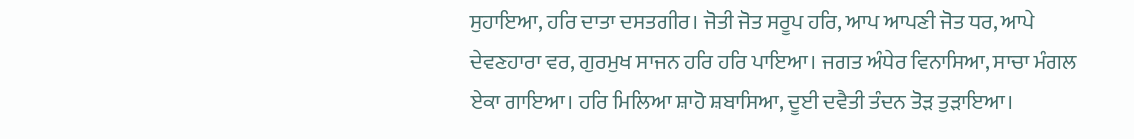ਸੁਹਾਇਆ, ਹਰਿ ਦਾਤਾ ਦਸਤਗੀਰ। ਜੋਤੀ ਜੋਤ ਸਰੂਪ ਹਰਿ, ਆਪ ਆਪਣੀ ਜੋਤ ਧਰ, ਆਪੇ ਦੇਵਣਹਾਰਾ ਵਰ, ਗੁਰਮੁਖ ਸਾਜਨ ਹਰਿ ਹਰਿ ਪਾਇਆ। ਜਗਤ ਅੰਧੇਰ ਵਿਨਾਸਿਆ, ਸਾਚਾ ਮੰਗਲ ਏਕਾ ਗਾਇਆ। ਹਰਿ ਮਿਲਿਆ ਸ਼ਾਹੋ ਸ਼ਬਾਸਿਆ, ਦੂਈ ਦਵੈਤੀ ਤੰਦਨ ਤੋੜ ਤੁੜਾਇਆ।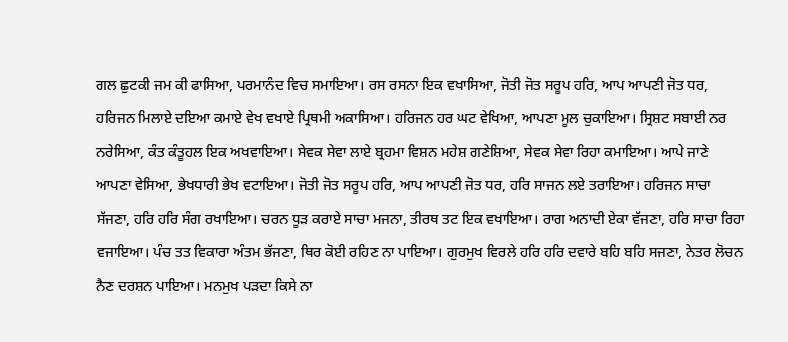ਗਲ ਛੁਟਕੀ ਜਮ ਕੀ ਫਾਸਿਆ, ਪਰਮਾਨੰਦ ਵਿਚ ਸਮਾਇਆ। ਰਸ ਰਸਨਾ ਇਕ ਵਖਾਸਿਆ, ਜੋਤੀ ਜੋਤ ਸਰੂਪ ਹਰਿ, ਆਪ ਆਪਣੀ ਜੋਤ ਧਰ, ਹਰਿਜਨ ਮਿਲਾਏ ਦਇਆ ਕਮਾਏ ਵੇਖ ਵਖਾਏ ਪ੍ਰਿਥਮੀ ਅਕਾਸਿਆ। ਹਰਿਜਨ ਹਰ ਘਟ ਵੇਖਿਆ, ਆਪਣਾ ਮੂਲ ਚੁਕਾਇਆ। ਸ੍ਰਿਸ਼ਟ ਸਬਾਈ ਨਰ ਨਰੇਸਿਆ, ਕੰਤ ਕੰਤੂਹਲ ਇਕ ਅਖਵਾਇਆ। ਸੇਵਕ ਸੇਵਾ ਲਾਏ ਬ੍ਰਹਮਾ ਵਿਸ਼ਨ ਮਹੇਸ਼ ਗਣੇਸ਼ਿਆ, ਸੇਵਕ ਸੇਵਾ ਰਿਹਾ ਕਮਾਇਆ। ਆਪੇ ਜਾਣੇ ਆਪਣਾ ਵੇਸਿਆ, ਭੇਖਧਾਰੀ ਭੇਖ ਵਟਾਇਆ। ਜੋਤੀ ਜੋਤ ਸਰੂਪ ਹਰਿ, ਆਪ ਆਪਣੀ ਜੋਤ ਧਰ, ਹਰਿ ਸਾਜਨ ਲਏ ਤਰਾਇਆ। ਹਰਿਜਨ ਸਾਚਾ ਸੱਜਣਾ, ਹਰਿ ਹਰਿ ਸੰਗ ਰਖਾਇਆ। ਚਰਨ ਧੂੜ ਕਰਾਏ ਸਾਚਾ ਮਜਨਾ, ਤੀਰਥ ਤਟ ਇਕ ਵਖਾਇਆ। ਰਾਗ ਅਨਾਦੀ ਏਕਾ ਵੱਜਣਾ, ਹਰਿ ਸਾਚਾ ਰਿਹਾ ਵਜਾਇਆ। ਪੰਚ ਤਤ ਵਿਕਾਰਾ ਅੰਤਮ ਭੱਜਣਾ, ਥਿਰ ਕੋਈ ਰਹਿਣ ਨਾ ਪਾਇਆ। ਗੁਰਮੁਖ ਵਿਰਲੇ ਹਰਿ ਹਰਿ ਦਵਾਰੇ ਬਹਿ ਬਹਿ ਸਜਣਾ, ਨੇਤਰ ਲੋਚਨ ਨੈਣ ਦਰਸ਼ਨ ਪਾਇਆ। ਮਨਮੁਖ ਪੜਦਾ ਕਿਸੇ ਨਾ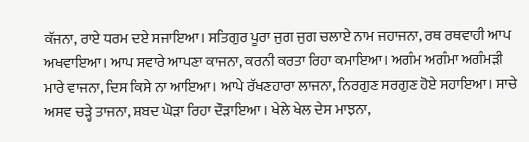ਕੱਜਨਾ, ਰਾਏ ਧਰਮ ਦਏ ਸਜਾਇਆ। ਸਤਿਗੁਰ ਪੂਰਾ ਜੁਗ ਜੁਗ ਚਲਾਏ ਨਾਮ ਜਹਾਜਨਾ, ਰਥ ਰਥਵਾਹੀ ਆਪ ਅਖਵਾਇਆ। ਆਪ ਸਵਾਰੇ ਆਪਣਾ ਕਾਜਨਾ, ਕਰਨੀ ਕਰਤਾ ਰਿਹਾ ਕਮਾਇਆ। ਅਗੰਮ ਅਗੰਮਾ ਅਗੰਮੜੀ ਮਾਰੇ ਵਾਜਨਾ, ਦਿਸ ਕਿਸੇ ਨਾ ਆਇਆ। ਆਪੇ ਰੱਖਣਹਾਰਾ ਲਾਜਨਾ, ਨਿਰਗੁਣ ਸਰਗੁਣ ਹੋਏ ਸਹਾਇਆ। ਸਾਚੇ ਅਸਵ ਚੜ੍ਹੇ ਤਾਜਨਾ, ਸ਼ਬਦ ਘੋੜਾ ਰਿਹਾ ਦੌੜਾਇਆ । ਖੇਲੇ ਖੇਲ ਦੇਸ ਮਾਝਨਾ,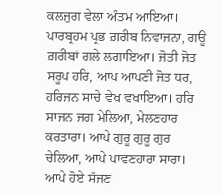ਕਲਜੁਗ ਵੇਲਾ ਅੰਤਮ ਆਇਆ। ਪਾਰਬ੍ਰਹਮ ਪ੍ਰਭ ਗ਼ਰੀਬ ਨਿਵਾਜਨਾ, ਗਊ ਗ਼ਰੀਬਾਂ ਗਲੇ ਲਗਾਇਆ। ਜੋਤੀ ਜੋਤ ਸਰੂਪ ਹਰਿ, ਆਪ ਆਪਣੀ ਜੋਤ ਧਰ, ਹਰਿਜਨ ਸਾਚੇ ਵੇਖ ਵਖਾਇਆ। ਹਰਿ ਸਾਜਨ ਜਗ ਮੇਲਿਆ, ਮੇਲਣਹਾਰ ਕਰਤਾਰਾ। ਆਪੇ ਗੁਰੂ ਗੁਰੂ ਗੁਰ ਚੇਲਿਆ, ਆਪੇ ਪਾਵਣਹਾਰਾ ਸਾਰਾ। ਆਪੇ ਹੋਏ ਸੱਜਣ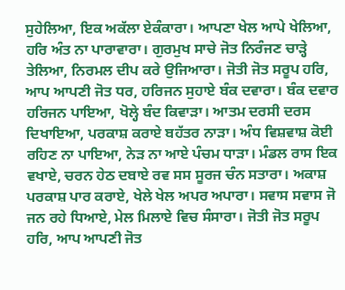ਸੁਹੇਲਿਆ, ਇਕ ਅਕੱਲਾ ਏਕੰਕਾਰਾ। ਆਪਣਾ ਖੇਲ ਆਪੇ ਖੇਲਿਆ, ਹਰਿ ਅੰਤ ਨਾ ਪਾਰਾਵਾਰਾ। ਗੁਰਮੁਖ ਸਾਚੇ ਜੋਤ ਨਿਰੰਜਣ ਚਾੜ੍ਹੇ ਤੇਲਿਆ, ਨਿਰਮਲ ਦੀਪ ਕਰੇ ਉਜਿਆਰਾ। ਜੋਤੀ ਜੋਤ ਸਰੂਪ ਹਰਿ, ਆਪ ਆਪਣੀ ਜੋਤ ਧਰ, ਹਰਿਜਨ ਸੁਹਾਏ ਬੰਕ ਦਵਾਰਾ। ਬੰਕ ਦਵਾਰ ਹਰਿਜਨ ਪਾਇਆ, ਖੋਲ੍ਹੇ ਬੰਦ ਕਿਵਾੜਾ। ਆਤਮ ਦਰਸੀ ਦਰਸ ਦਿਖਾਇਆ, ਪਰਕਾਸ਼ ਕਰਾਏ ਬਹੱਤਰ ਨਾੜਾ। ਅੰਧ ਵਿਸ਼ਵਾਸ਼ ਕੋਈ ਰਹਿਣ ਨਾ ਪਾਇਆ, ਨੇੜ ਨਾ ਆਏ ਪੰਚਮ ਧਾੜਾ। ਮੰਡਲ ਰਾਸ ਇਕ ਵਖਾਏ, ਚਰਨ ਹੇਠ ਦਬਾਏ ਰਵ ਸਸ ਸੂਰਜ ਚੰਨ ਸਤਾਰਾ। ਅਕਾਸ਼ ਪਰਕਾਸ਼ ਪਾਰ ਕਰਾਏ, ਖੇਲੇ ਖੇਲ ਅਪਰ ਅਪਾਰਾ। ਸਵਾਸ ਸਵਾਸ ਜੋ ਜਨ ਰਹੇ ਧਿਆਏ, ਮੇਲ ਮਿਲਾਏ ਵਿਚ ਸੰਸਾਰਾ। ਜੋਤੀ ਜੋਤ ਸਰੂਪ ਹਰਿ, ਆਪ ਆਪਣੀ ਜੋਤ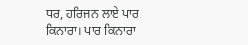ਧਰ, ਹਰਿਜਨ ਲਾਏ ਪਾਰ ਕਿਨਾਰਾ। ਪਾਰ ਕਿਨਾਰਾ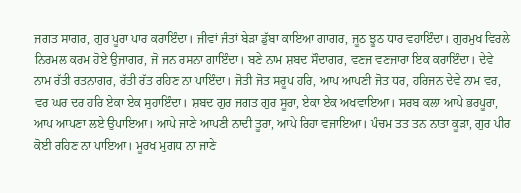ਜਗਤ ਸਾਗਰ, ਗੁਰ ਪੂਰਾ ਪਾਰ ਕਰਾਇੰਦਾ। ਜੀਵਾਂ ਜੰਤਾਂ ਬੇੜਾ ਡੁੱਬਾ ਕਾਇਆ ਗਾਗਰ, ਜੂਠ ਝੂਠ ਧਾਰ ਵਹਾਇੰਦਾ। ਗੁਰਮੁਖ ਵਿਰਲੇ ਨਿਰਮਲ ਕਰਮ ਹੋਏ ਉਜਾਗਰ, ਜੋ ਜਨ ਰਸਨਾ ਗਾਇੰਦਾ। ਬਣੇ ਨਾਮ ਸ਼ਬਦ ਸੌਦਾਗਰ, ਵਣਜ ਵਣਜਾਰਾ ਇਕ ਕਰਾਇੰਦਾ। ਦੇਵੇ ਨਾਮ ਰੱਤੀ ਰਤਨਾਗਰ, ਰੱਤੀ ਰੱਤ ਰਹਿਣ ਨਾ ਪਾਇੰਦਾ। ਜੋਤੀ ਜੋਤ ਸਰੂਪ ਹਰਿ, ਆਪ ਆਪਣੀ ਜੋਤ ਧਰ, ਹਰਿਜਨ ਦੇਵੇ ਨਾਮ ਵਰ, ਵਰ ਘਰ ਦਰ ਹਰਿ ਏਕਾ ਏਕ ਸੁਹਾਇੰਦਾ। ਸ਼ਬਦ ਗੁਰ ਜਗਤ ਗੁਰ ਸੂਰਾ, ਏਕਾ ਏਕ ਅਖਵਾਇਆ। ਸਰਬ ਕਲਾ ਆਪੇ ਭਰਪੂਰਾ, ਆਪ ਆਪਣਾ ਲਏ ਉਪਾਇਆ। ਆਪੇ ਜਾਣੇ ਆਪਣੀ ਨਾਦੀ ਤੂਰਾ, ਆਪੇ ਰਿਹਾ ਵਜਾਇਆ। ਪੰਚਮ ਤਤ ਤਨ ਨਾਤਾ ਕੂੜਾ, ਗੁਰ ਪੀਰ ਕੋਈ ਰਹਿਣ ਨਾ ਪਾਇਆ। ਮੂਰਖ ਮੁਗਧ ਨਾ ਜਾਣੇ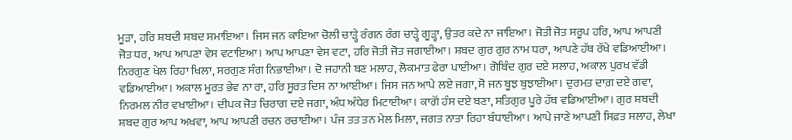ਮੂੜਾ, ਹਰਿ ਸ਼ਬਦੀ ਸ਼ਬਦ ਸਮਾਇਆ। ਜਿਸ ਜਨ ਕਾਇਆ ਚੋਲੀ ਚਾੜ੍ਹੇ ਰੰਗਨ ਰੰਗ ਚਾੜ੍ਹੇ ਗੂੜ੍ਹਾ, ਉਤਰ ਕਦੇ ਨਾ ਜਾਇਆ। ਜੋਤੀ ਜੋਤ ਸਰੂਪ ਹਰਿ, ਆਪ ਆਪਣੀ ਜੋਤ ਧਰ, ਆਪ ਆਪਣਾ ਵੇਸ ਵਟਾਇਆ। ਆਪ ਆਪਣਾ ਵੇਸ ਵਟਾ, ਹਰਿ ਜੋਤੀ ਜੋਤ ਜਗਾਈਆ। ਸ਼ਬਦ ਗੁਰ ਗੁਰ ਨਾਮ ਧਰਾ, ਆਪਣੇ ਹੱਥ ਰੱਖੇ ਵਡਿਆਈਆ। ਨਿਰਗੁਣ ਖੇਲ ਰਿਹਾ ਖਿਲਾ, ਸਰਗੁਣ ਸੰਗ ਨਿਭਾਈਆ। ਦੋ ਜਹਾਨੀ ਬਣ ਮਲਾਹ, ਲੋਕਮਾਤ ਫੇਰਾ ਪਾਈਆ। ਗੋਬਿੰਦ ਗੁਰ ਦਏ ਸਲਾਹ, ਅਕਾਲ ਪੁਰਖ ਵੱਡੀ ਵਡਿਆਈਆ। ਅਕਾਲ ਮੂਰਤ ਭੇਵ ਨਾ ਰਾ, ਹਰਿ ਸੂਰਤ ਦਿਸ ਨਾ ਆਈਆ। ਜਿਸ ਜਨ ਆਪੇ ਲਏ ਜਗਾ, ਸੋ ਜਨ ਬੂਝ ਬੁਝਾਈਆ। ਦੁਰਮਤ ਦਾਗ਼ ਦਏ ਗਵਾ, ਨਿਰਮਲ ਨੀਰ ਵਖਾਈਆ। ਦੀਪਕ ਜੋਤ ਚਿਰਾਗ ਦਏ ਜਗਾ, ਅੰਧ ਅੰਧੇਰ ਮਿਟਾਈਆ। ਕਾਗੋਂ ਹੰਸ ਦਏ ਬਣਾ, ਸਤਿਗੁਰ ਪੂਰੇ ਹੱਥ ਵਡਿਆਈਆ। ਗੁਰ ਸ਼ਬਦੀ ਸ਼ਬਦ ਗੁਰ ਆਪ ਅਖਵਾ, ਆਪ ਆਪਣੀ ਰਚਨ ਰਚਾਈਆ। ਪੰਜ ਤਤ ਤਨ ਮੇਲ ਮਿਲਾ, ਜਗਤ ਨਾਤਾ ਰਿਹਾ ਬੰਧਾਈਆ। ਆਪੇ ਜਾਣੇ ਆਪਣੀ ਸਿਫ਼ਤ ਸਲਾਹ, ਲੇਖਾ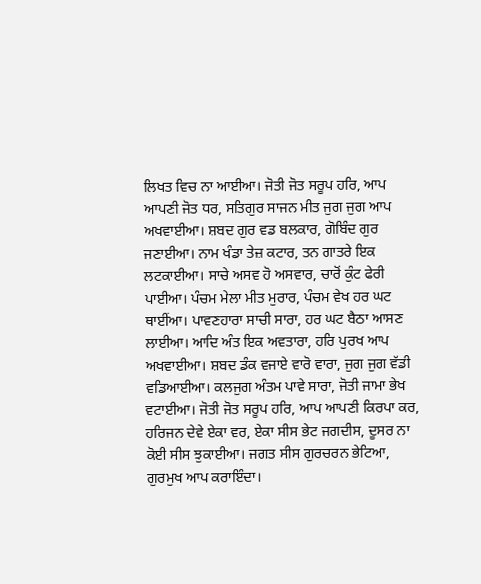ਲਿਖਤ ਵਿਚ ਨਾ ਆਈਆ। ਜੋਤੀ ਜੋਤ ਸਰੂਪ ਹਰਿ, ਆਪ ਆਪਣੀ ਜੋਤ ਧਰ, ਸਤਿਗੁਰ ਸਾਜਨ ਮੀਤ ਜੁਗ ਜੁਗ ਆਪ ਅਖਵਾਈਆ। ਸ਼ਬਦ ਗੁਰ ਵਡ ਬਲਕਾਰ, ਗੋਬਿੰਦ ਗੁਰ ਜਣਾਈਆ। ਨਾਮ ਖੰਡਾ ਤੇਜ਼ ਕਟਾਰ, ਤਨ ਗਾਤਰੇ ਇਕ ਲਟਕਾਈਆ। ਸਾਚੇ ਅਸਵ ਹੋ ਅਸਵਾਰ, ਚਾਰੋਂ ਕੁੰਟ ਫੇਰੀ ਪਾਈਆ। ਪੰਚਮ ਮੇਲਾ ਮੀਤ ਮੁਰਾਰ, ਪੰਚਮ ਵੇਖ ਹਰ ਘਟ ਥਾਈਂਆ। ਪਾਵਣਹਾਰਾ ਸਾਚੀ ਸਾਰਾ, ਹਰ ਘਟ ਬੈਠਾ ਆਸਣ ਲਾਈਆ। ਆਦਿ ਅੰਤ ਇਕ ਅਵਤਾਰਾ, ਹਰਿ ਪੁਰਖ ਆਪ ਅਖਵਾਈਆ। ਸ਼ਬਦ ਡੰਕ ਵਜਾਏ ਵਾਰੋ ਵਾਰਾ, ਜੁਗ ਜੁਗ ਵੱਡੀ ਵਡਿਆਈਆ। ਕਲਜੁਗ ਅੰਤਮ ਪਾਵੇ ਸਾਰਾ, ਜੋਤੀ ਜਾਮਾ ਭੇਖ ਵਟਾਈਆ। ਜੋਤੀ ਜੋਤ ਸਰੂਪ ਹਰਿ, ਆਪ ਆਪਣੀ ਕਿਰਪਾ ਕਰ, ਹਰਿਜਨ ਦੇਵੇ ਏਕਾ ਵਰ, ਏਕਾ ਸੀਸ ਭੇਟ ਜਗਦੀਸ, ਦੂਸਰ ਨਾ ਕੋਈ ਸੀਸ ਝੁਕਾਈਆ। ਜਗਤ ਸੀਸ ਗੁਰਚਰਨ ਭੇਟਿਆ, ਗੁਰਮੁਖ ਆਪ ਕਰਾਇੰਦਾ।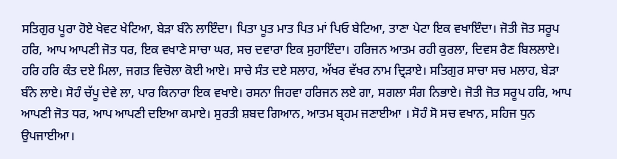ਸਤਿਗੁਰ ਪੂਰਾ ਹੋਏ ਖੇਵਟ ਖੇਟਿਆ, ਬੇੜਾ ਬੰਨੇ ਲਾਇੰਦਾ। ਪਿਤਾ ਪੂਤ ਮਾਤ ਪਿਤ ਮਾਂ ਪਿਓ ਬੇਟਿਆ, ਤਾਣਾ ਪੇਟਾ ਇਕ ਵਖਾਇੰਦਾ। ਜੋਤੀ ਜੋਤ ਸਰੂਪ ਹਰਿ, ਆਪ ਆਪਣੀ ਜੋਤ ਧਰ, ਇਕ ਵਖਾਣੇ ਸਾਚਾ ਘਰ, ਸਚ ਦਵਾਰਾ ਇਕ ਸੁਹਾਇੰਦਾ। ਹਰਿਜਨ ਆਤਮ ਰਹੀ ਕੁਰਲਾ, ਦਿਵਸ ਰੈਣ ਬਿਲਲਾਏ। ਹਰਿ ਹਰਿ ਕੰਤ ਦਏ ਮਿਲਾ, ਜਗਤ ਵਿਚੋਲਾ ਕੋਈ ਆਏ। ਸਾਚੇ ਸੰਤ ਦਏ ਸਲਾਹ, ਅੱਖਰ ਵੱਖਰ ਨਾਮ ਦ੍ਰਿੜਾਏ। ਸਤਿਗੁਰ ਸਾਚਾ ਸਚ ਮਲਾਹ, ਬੇੜਾ ਬੰਨੇ ਲਾਏ। ਸੋਹੰ ਚੱਪੂ ਦੇਵੇ ਲਾ, ਪਾਰ ਕਿਨਾਰਾ ਇਕ ਵਖਾਏ। ਰਸਨਾ ਜਿਹਵਾ ਹਰਿਜਨ ਲਏ ਗਾ, ਸਗਲਾ ਸੰਗ ਨਿਭਾਏ। ਜੋਤੀ ਜੋਤ ਸਰੂਪ ਹਰਿ, ਆਪ ਆਪਣੀ ਜੋਤ ਧਰ, ਆਪ ਆਪਣੀ ਦਇਆ ਕਮਾਏ। ਸੁਰਤੀ ਸ਼ਬਦ ਗਿਆਨ, ਆਤਮ ਬ੍ਰਹਮ ਜਣਾਈਆ । ਸੋਹੰ ਸੋ ਸਚ ਵਖਾਨ, ਸਹਿਜ ਧੁਨ ਉਪਜਾਈਆ।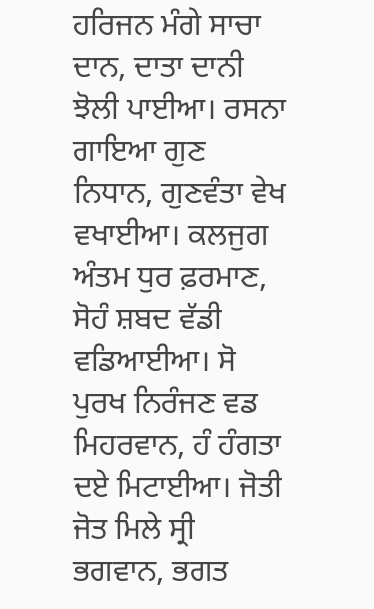ਹਰਿਜਨ ਮੰਗੇ ਸਾਚਾ ਦਾਨ, ਦਾਤਾ ਦਾਨੀ ਝੋਲੀ ਪਾਈਆ। ਰਸਨਾ ਗਾਇਆ ਗੁਣ ਨਿਧਾਨ, ਗੁਣਵੰਤਾ ਵੇਖ ਵਖਾਈਆ। ਕਲਜੁਗ ਅੰਤਮ ਧੁਰ ਫ਼ਰਮਾਣ, ਸੋਹੰ ਸ਼ਬਦ ਵੱਡੀ ਵਡਿਆਈਆ। ਸੋ ਪੁਰਖ ਨਿਰੰਜਣ ਵਡ ਮਿਹਰਵਾਨ, ਹੰ ਹੰਗਤਾ ਦਏ ਮਿਟਾਈਆ। ਜੋਤੀ ਜੋਤ ਮਿਲੇ ਸ੍ਰੀ ਭਗਵਾਨ, ਭਗਤ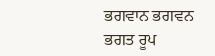ਭਗਵਾਨ ਭਗਵਨ ਭਗਤ ਰੂਪ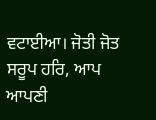ਵਟਾਈਆ। ਜੋਤੀ ਜੋਤ ਸਰੂਪ ਹਰਿ, ਆਪ ਆਪਣੀ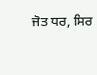ਜੋਤ ਧਰ, ਸਿਰ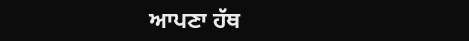ਆਪਣਾ ਹੱਥ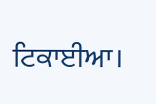ਟਿਕਾਈਆ।